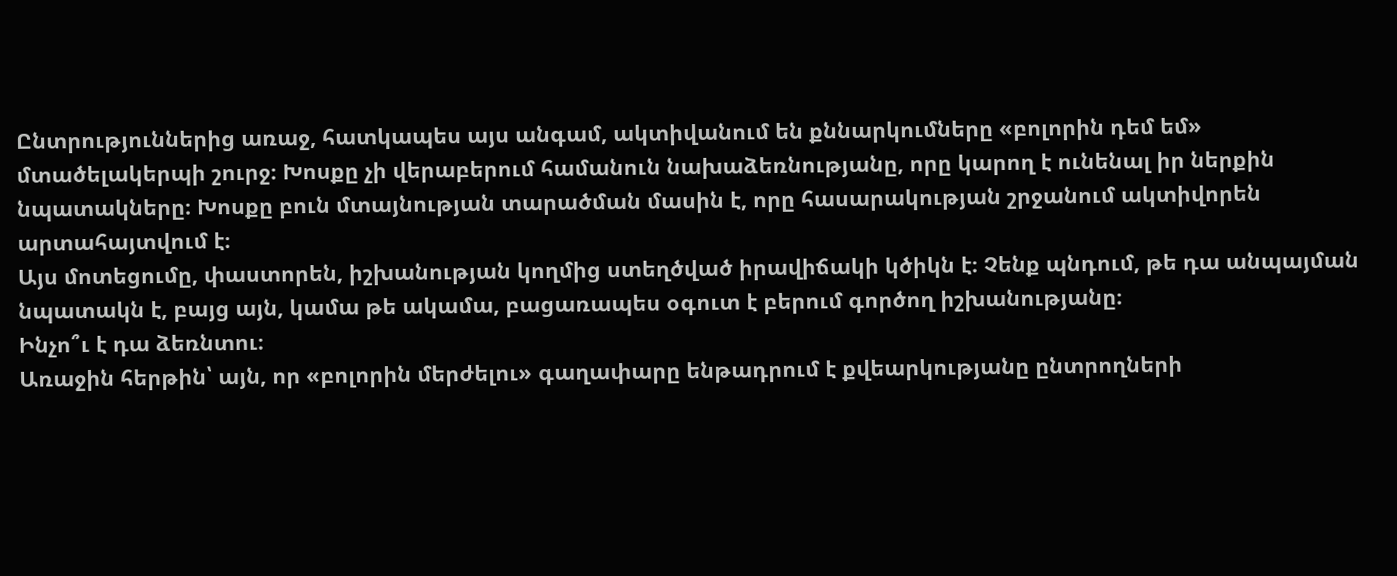Ընտրություններից առաջ, հատկապես այս անգամ, ակտիվանում են քննարկումները «բոլորին դեմ եմ» մտածելակերպի շուրջ։ Խոսքը չի վերաբերում համանուն նախաձեռնությանը, որը կարող է ունենալ իր ներքին նպատակները։ Խոսքը բուն մտայնության տարածման մասին է, որը հասարակության շրջանում ակտիվորեն արտահայտվում է։
Այս մոտեցումը, փաստորեն, իշխանության կողմից ստեղծված իրավիճակի կծիկն է։ Չենք պնդում, թե դա անպայման նպատակն է, բայց այն, կամա թե ակամա, բացառապես օգուտ է բերում գործող իշխանությանը։
Ինչո՞ւ է դա ձեռնտու։
Առաջին հերթին՝ այն, որ «բոլորին մերժելու» գաղափարը ենթադրում է քվեարկությանը ընտրողների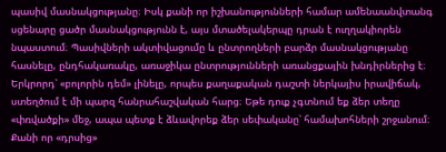պասիվ մասնակցությանը։ Իսկ քանի որ իշխանությունների համար ամենաանվտանգ սցենարը ցածր մասնակցությունն է, այս մտածելակերպը դրան է ուղղակիորեն նպաստում։ Պասիվների ակտիվացումը և ընտրողների բարձր մասնակցությանը հասնելը, ընդհակառակը, առաջիկա ընտրությունների առանցքային խնդիրներից է։
Երկրորդ՝ «բոլորին դեմ» լինելը, որպես քաղաքական դաշտի ներկայիս իրավիճակ, ստեղծում է մի պարզ հանրահաշվական հարց։ Եթե դուք չգտնում եք ձեր տեղը «փռվածքի» մեջ, ապա պետք է ձևավորեք ձեր սեփականը՝ համախոհների շրջանում։ Քանի որ «դրսից»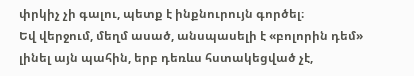փրկիչ չի գալու, պետք է ինքնուրույն գործել։
Եվ վերջում, մեղմ ասած, անսպասելի է «բոլորին դեմ» լինել այն պահին, երբ դեռևս հստակեցված չէ,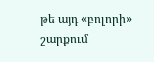թե այդ «բոլորի» շարքում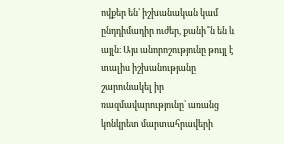ովքեր են՝ իշխանական կամ ընդդիմադիր ուժեր, քանի՞ն են և այլն։ Այս անորոշությունը թույլ է տալիս իշխանությանը շարունակել իր ռազմավարությունը՝ առանց կոնկրետ մարտահրավերի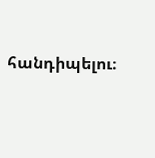հանդիպելու։